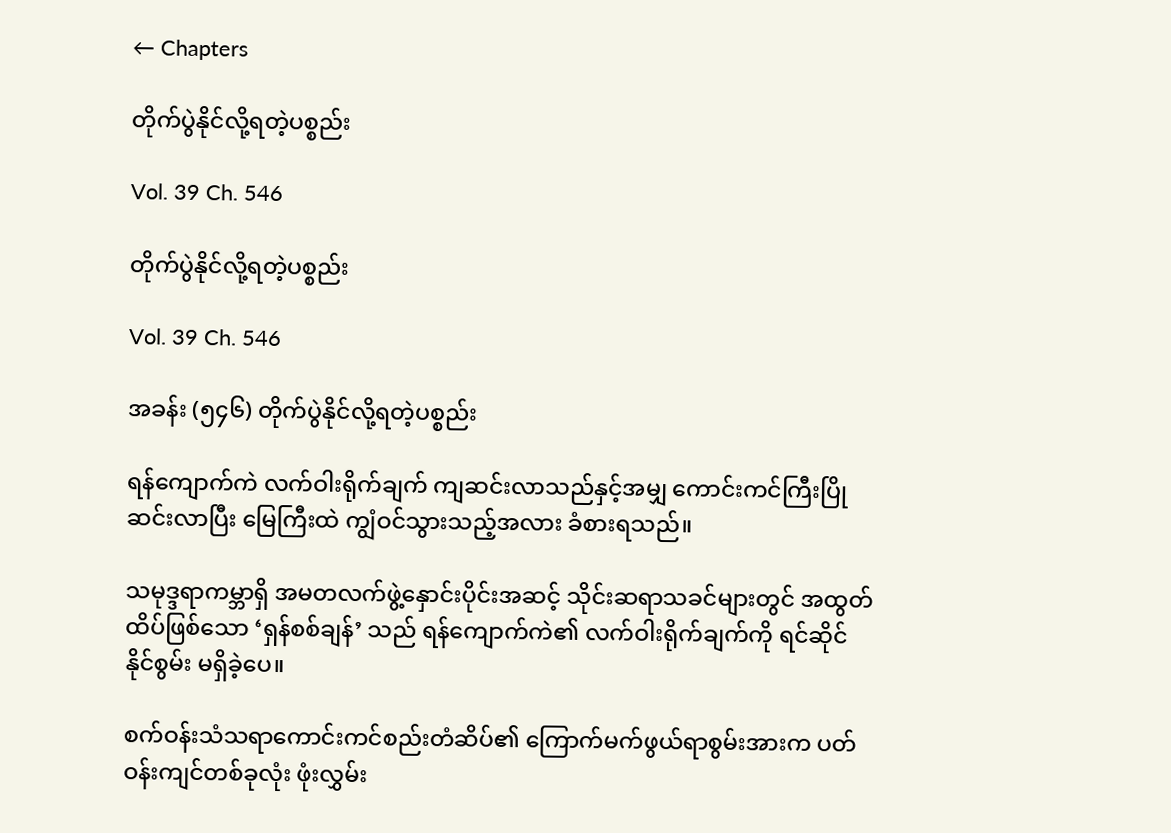← Chapters

တိုက်ပွဲနိုင်လို့ရတဲ့ပစ္စည်း

Vol. 39 Ch. 546

တိုက်ပွဲနိုင်လို့ရတဲ့ပစ္စည်း

Vol. 39 Ch. 546

အခန်း (၅၄၆) တိုက်ပွဲနိုင်လို့ရတဲ့ပစ္စည်း

ရန်ကျောက်ကဲ လက်ဝါးရိုက်ချက် ကျဆင်းလာသည်နှင့်အမျှ ကောင်းကင်ကြီးပြိုဆင်းလာပြီး မြေကြီးထဲ ကျွံဝင်သွားသည့်အလား ခံစားရသည်။

သမုဒ္ဒရာကမ္ဘာရှိ အမတလက်ဖွဲ့နှောင်းပိုင်းအဆင့် သိုင်းဆရာသခင်များတွင် အထွတ်ထိပ်ဖြစ်သော ‘ရှန်စစ်ချန်’ သည် ရန်ကျောက်ကဲ၏ လက်ဝါးရိုက်ချက်ကို ရင်ဆိုင်နိုင်စွမ်း မရှိခဲ့ပေ။

စက်ဝန်းသံသရာကောင်းကင်စည်းတံဆိပ်၏ ကြောက်မက်ဖွယ်ရာစွမ်းအားက ပတ်ဝန်းကျင်တစ်ခုလုံး ဖုံးလွှမ်း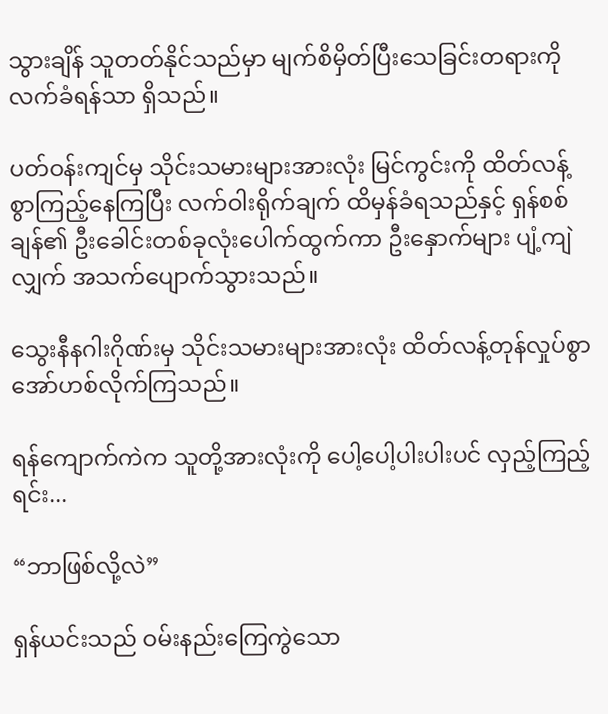သွားချိန် သူတတ်နိုင်သည်မှာ မျက်စိမှိတ်ပြီးသေခြင်းတရားကို လက်ခံရန်သာ ရှိသည်။

ပတ်ဝန်းကျင်မှ သိုင်းသမားများအားလုံး မြင်ကွင်းကို ထိတ်လန့်စွာကြည့်နေကြပြီး လက်ဝါးရိုက်ချက် ထိမှန်ခံရသည်နှင့် ရှန်စစ်ချန်၏ ဦးခေါင်းတစ်ခုလုံးပေါက်ထွက်ကာ ဦးနှောက်များ ပျံ့ကျဲလျှက် အသက်ပျောက်သွားသည်။

သွေးနီနဂါးဂိုဏ်းမှ သိုင်းသမားများအားလုံး ထိတ်လန့်တုန်လှုပ်စွာ အော်ဟစ်လိုက်ကြသည်။

ရန်ကျောက်ကဲက သူတို့အားလုံးကို ပေါ့ပေါ့ပါးပါးပင် လှည့်ကြည့်ရင်း...

“ဘာဖြစ်လို့လဲ”

ရှန်ယင်းသည် ဝမ်းနည်းကြေကွဲသော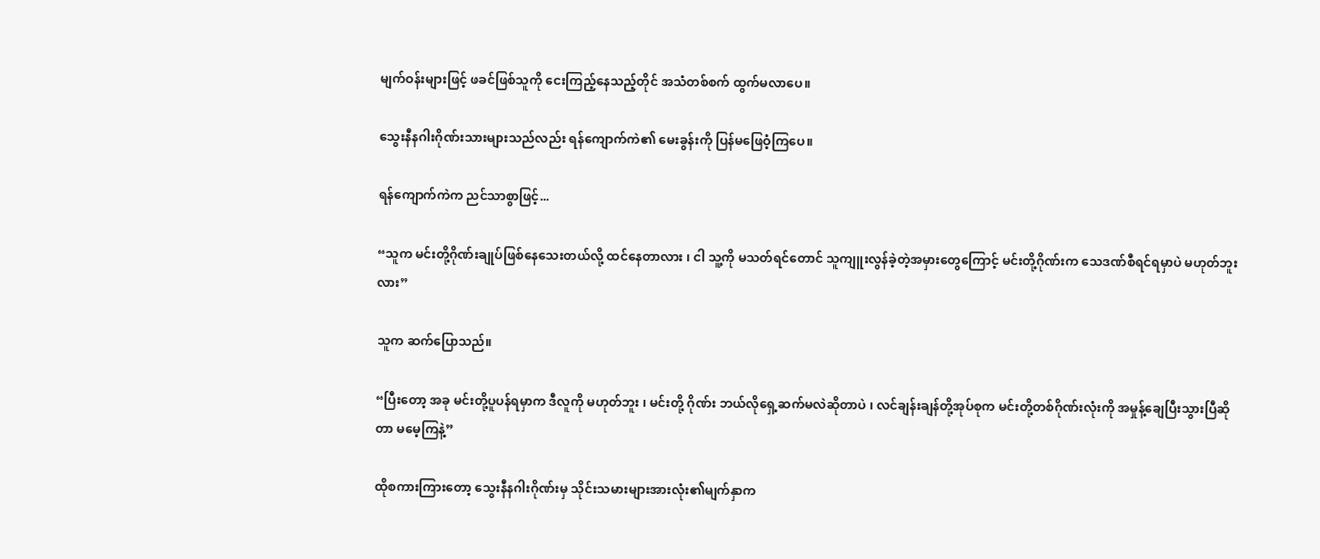မျက်ဝန်းများဖြင့် ဖခင်ဖြစ်သူကို ငေးကြည့်နေသည့်တိုင် အသံတစ်စက် ထွက်‌မလာပေ။

သွေးနီနဂါးဂိုဏ်းသားများသည်လည်း ရန်ကျောက်ကဲ၏ မေးခွန်းကို ပြန်မဖြေဝံ့ကြပေ။

ရန်ကျောက်ကဲက ညင်သာစွာဖြင့်...

“သူက မင်းတို့ဂိုဏ်းချုပ်ဖြစ်နေသေးတယ်လို့ ထင်နေတာလား ၊ ငါ သူ့ကို မသတ်ရင်တောင် သူကျူးလွန်ခဲ့တဲ့အမှားတွေကြောင့် မင်းတို့ဂိုဏ်းက သေဒဏ်စီရင်ရမှာပဲ မဟုတ်ဘူးလား”

သူက ဆက်ပြောသည်။

“ပြီးတော့ အခု မင်းတို့ပူပန်ရမှာက ဒီလူကို မဟုတ်ဘူး ၊ မင်းတို့ ဂိုဏ်း ဘယ်လိုရှေ့ဆက်မလဲဆိုတာပဲ ၊ လင်ချန်းချန်တို့အုပ်စုက မင်းတို့တစ်ဂိုဏ်းလုံးကို အမှုန့်ချေပြီးသွားပြီဆိုတာ မမေ့ကြနဲ့”

ထိုစကားကြားတော့ သွေးနီနဂါးဂိုဏ်းမှ သိုင်းသမားများအားလုံး၏မျက်နှာက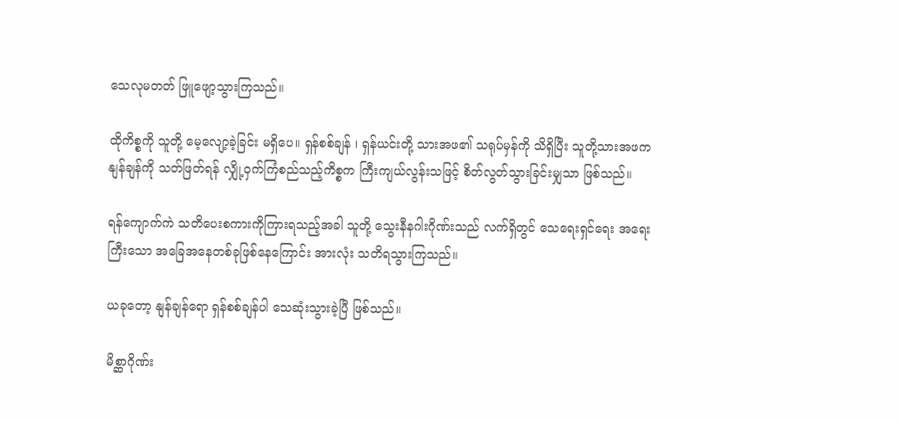သေလုမတတ် ဖြူဖျော့သွားကြသည်။

ထိုကိစ္စကို သူတို့ မေ့လျော့ခဲ့ခြင်း မရှိပေ။ ရှန်စစ်ချန် ၊ ရှန်ယင်းတို့ သားအဖ၏ သရုပ်မှန်ကို သိရှိပြီး သူတို့သားအဖက နျန်ချန်ကို သတ်ဖြတ်ရန် လျှို့ဝှက်ကြံစည်သည့်ကိစ္စက ကြီးကျယ်လွန်းသဖြင့် စိတ်လွတ်သွားခြင်းမျှသာ ဖြစ်သည်။

ရန်ကျောက်ကဲ သတိပေးစကားကိုကြားရသည့်အခါ သူတို့ သွေးနီနဂါးဂိုဏ်းသည် လက်ရှိတွင် သေရေးရှင်ရေး အရေးကြီးသော အခြေအနေတစ်ခုဖြစ်နေကြောင်း အားလုံး သတိရသွားကြသည်။

ယခုတော့ နျန်ချန်ရော ရှန်စစ်ချန်ပါ သေဆုံးသွားခဲ့ပြီ ဖြစ်သည်။

မိစ္ဆာဂိုဏ်း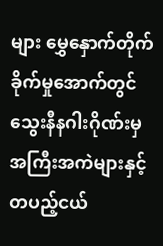များ မွှေနှောက်တိုက်ခိုက်မှုအောက်တွင် သွေးနီနဂါးဂိုဏ်းမှ အကြီးအကဲများနှင့် တပည့်ငယ်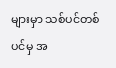များမှာ သစ်ပင်တစ်ပင်မှ အ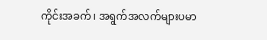ကိုင်းအခက် ၊ အရွက်အလက်များပမာ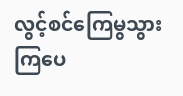လွင့်စင်ကြေမွသွားကြပေ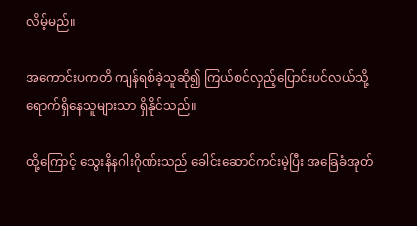လိမ့်မည်။

အကောင်းပကတိ ကျန်ရစ်ခဲ့သူဆို၍ ကြယ်စင်လှည့်ပြောင်းပင်လယ်သို့ ရောက်ရှိနေသူများသာ ရှိနိုင်သည်။

ထို့ကြောင့် သွေးနိနဂါးဂိုဏ်းသည် ခေါင်းဆောင်ကင်းမဲ့ပြီး အခြေခံအုတ်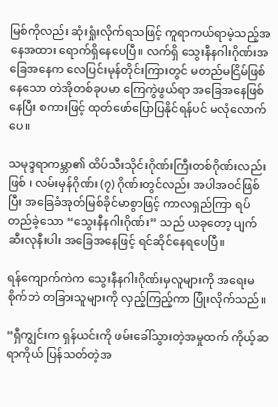မြစ်ကိုလည်း ဆုံးရှုံးလိုက်ရသဖြင့် ကူရာကယ်ရာမဲ့သည့်အနေအထား ရောက်ရှိနေပေပြီ။ လက်ရှိ သွေးနီနဂါးဂိုဏ်းအခြေအနေက လေပြင်းမုန်တိုင်းကြားတွင် မတည်မငြိမ်ဖြစ်နေသော တဲအိုတစ်ခုပမာ ကြေကွဲဖွယ်ရာ အခြေအနေဖြစ်နေပြီး စကားဖြင့် ထုတ်ဖော်ပြောပြနိုင်ရန်ပင် မလုံလောက်ပေ။

သမုဒ္ဒရာကမ္ဘာ၏ ထိပ်သီးသိုင်းဂိုဏ်းကြီးတစ်ဂိုဏ်းလည်းဖြစ် ၊ လမ်းမှန်ဂိုဏ်း (၇) ဂိုဏ်းတွင်လည်း အပါအဝင်ဖြစ်ပြီး အခြေခံအုတ်မြစ်ခိုင်မာစွာဖြင့် ကာလရှည်ကြာ ရပ်တည်ခဲ့သော “သွေးနီနဂါးဂိုဏ်း” သည် ယခုတော့ ပျက်ဆီးလုနီးပါး အခြေအနေဖြင့် ရင်ဆိုင်နေရပေပြီ။

ရန်‌ကျောက်ကဲက သွေးနီနဂါးဂိုဏ်းမှလူများကို အရေးမစိုက်ဘဲ တခြားသူများကို လှည့်ကြည့်ကာ ပြုံးလိုက်သည်။

“ရှီကျွင်းက ရှန်ယင်းကို ဖမ်းခေါ်သွားတဲ့အမှုထက် ကိုယ့်ဆရာကိုယ် ပြန်သတ်တဲ့အ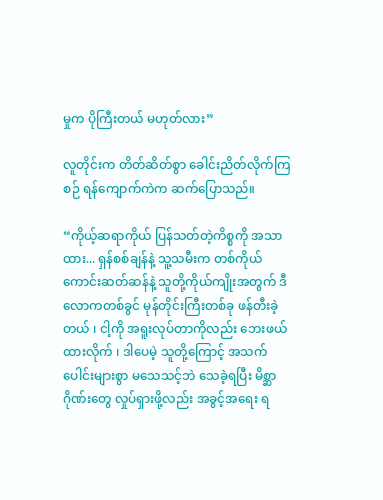မှုက ပိုကြီးတယ် မဟုတ်လား”

လူတိုင်းက တိတ်ဆိတ်စွာ ခေါင်းညိတ်လိုက်ကြစဉ် ရန်ကျောက်ကဲက ဆက်ပြောသည်။

“ကိုယ့်ဆရာကိုယ် ပြန်သတ်တဲ့ကိစ္စကို အသာထား... ရှန်စစ်ချန်နဲ့ သူ့သမီးက တစ်ကိုယ်ကောင်းဆတ်ဆန်နဲ့ သူတို့ကိုယ်ကျိုးအတွက် ဒီလောကတစ်ခွင် မုန်တိုင်းကြီးတစ်ခု ဖန်တီးခဲ့တယ် ၊ ငါ့ကို အရူးလုပ်တာကိုလည်း ဘေးဖယ်ထားလိုက် ၊ ဒါပေမဲ့ သူတို့ကြောင့် အသက်ပေါင်းများစွာ မသေသင့်ဘဲ သေခဲ့ရပြီး မိစ္ဆာဂိုဏ်းတွေ လှုပ်ရှားဖို့လည်း အခွင့်အရေး ရ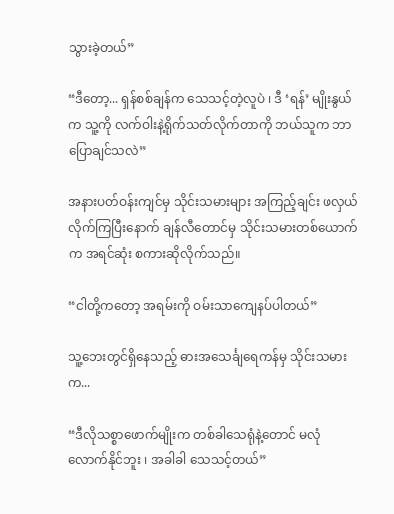သွားခဲ့တယ်”

“ဒီတော့... ရှန်စစ်ချန်က သေသင့်တဲ့လူပဲ ၊ ဒီ ‘ရန်’ မျိုးနွယ်က သူ့ကို လက်ဝါးနဲ့ရိုက်သတ်လိုက်တာကို ဘယ်သူက ဘာပြောချင်သလဲ”

အနားပတ်ဝန်းကျင်မှ သိုင်းသမားများ အကြည့်ချင်း ဖလှယ်လိုက်ကြပြီးနောက် ချန်လီတောင်မှ သိုင်းသမားတစ်ယောက်က အရင်ဆုံး စကားဆိုလိုက်သည်။

“ငါတို့ကတော့ အရမ်းကို ဝမ်းသာကျေနပ်ပါတယ်”

သူ့ဘေးတွင်ရှိနေသည့် ဓားအသေင်္ချရေကန်မှ သိုင်းသမားက...

“ဒီလိုသစ္စာဖောက်မျိုးက တစ်ခါသေရုံနဲ့တောင် မလုံလောက်နိုင်ဘူး ၊ အခါခါ သေသင့်တယ်”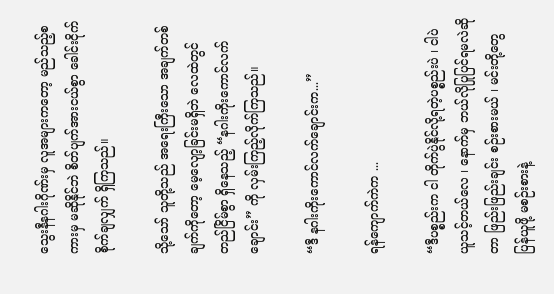သွေးနီနဂါးဂိုဏ်းမှ လူအများကတော့ မည်သည့်စကားမှ မဆိုနိုင်ဘဲ စိတ်ပျက်အားငယ်စွာ ခေါင်းငိုက်စိုက်ချလျှက် ရှိကြသည်။

သို့သော် သူတို့သည် အရေးကြီးသော အချက်တစ်ချက်ကိုတော့ မေ့လျော့ခြင်းမရှိဘဲ လေထဲတွင် တည်ငြိမ်စွာ ရှိနေသည့် “နဂါးကိုးကောင်လက်ချောင်း” ကို လှမ်းကြည့်လိုက်ကြသည်။

“ဒီ နဂါးကိုးကောင်လက်ချောင်းက...”

ရန်ကျောက်ကဲက ...

“ဒီပစ္စည်းက ငါ တိုက်ပွဲနိုင်လို့ရတဲ့ပစ္စည်းပဲ ၊ ငါပဲ ယူသင့်တယ်လေ ၊ နောက်မှ ဘယ်လိုပြုပြင်ရမလဲဆိုတာ ဖြည်းဖြည်းချင်း စဉ်းစားမယ် ၊ မင်းတို့တွေ ပြန်ယူဖို့ မစဉ်းစားနဲ့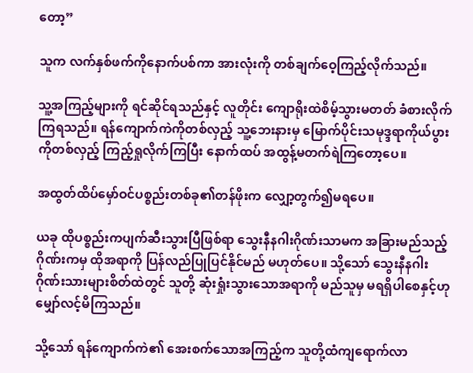တော့”

သူက လက်နှစ်ဖက်ကိုနောက်ပစ်ကာ အားလုံးကို တစ်ချက်ဝေ့ကြည့်လိုက်သည်။

သူ့အကြည့်များကို ရင်ဆိုင်ရသည်နှင့် လူတိုင်း ကျောရိုးထဲစိမ့်သွားမတတ် ခံစားလိုက်ကြရသည်။ ရန်ကျောက်ကဲကိုတစ်လှည့် သူ့ဘေးနားမှ မြောက်ပိုင်းသမုဒ္ဒရာကိုယ်ပွားကိုတစ်လှည့် ကြည့်ရှုလိုက်ကြပြီး နောက်ထပ် အထွန့်မတက်ရဲကြတော့ပေ။

အထွတ်ထိပ်မှော်ဝင်ပစ္စည်းတစ်ခု၏တန်ဖိုးက လျှော့တွက်၍မရပေ။

ယခု ထိုပစ္စည်းကပျက်ဆီးသွားပြီဖြစ်ရာ သွေးနီနဂါးဂိုဏ်းသာမက အခြားမည်သည့်ဂိုဏ်းကမှ ထိုအရာကို ပြန်လည်ပြုပြင်နိုင်မည် မဟုတ်ပေ။ သို့သော် သွေးနီနဂါးဂိုဏ်းသားများစိတ်ထဲတွင် သူတို့ ဆုံးရှုံးသွားသောအရာကို မည်သူမှ မရရှိပါစေနှင့်ဟု မျှော်လင့်မိကြသည်။

သို့သော် ရန်ကျောက်ကဲ၏ အေးစက်သောအကြည့်က သူတို့ထံကျရောက်လာ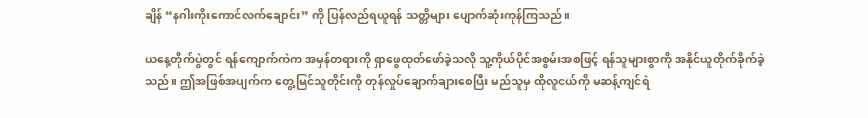ချိန် “နဂါးကိုးကောင်လက်ချောင်း” ကို ပြန်လည်ရယူရန် သတ္တိများ ပျောက်ဆုံးကုန်ကြသည်။

ယနေ့တိုက်ပွဲတွင် ရန်ကျောက်ကဲက အမှန်တရားကို ရှာဖွေထုတ်‌ဖော်ခဲ့သလို သူ့ကိုယ်ပိုင်အစွမ်းအစဖြင့် ရန်သူများစွာကို အနိုင်ယူတိုက်ခိုက်ခဲ့သည်။ ဤအဖြစ်အပျက်က တွေ့မြင်သူတိုင်းကို တုန်လှုပ်ချောက်ချားစေပြီး မည်သူမှ ထိုလူငယ်ကို မဆန့်ကျင်ရဲ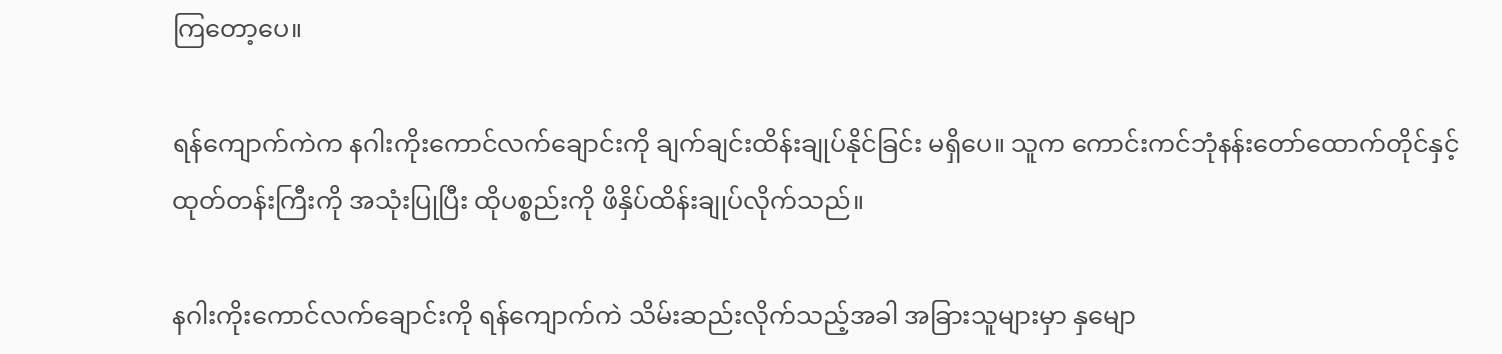ကြတော့ပေ။

ရန်ကျောက်ကဲက နဂါးကိုးကောင်လက်ချောင်းကို ချက်ချင်းထိန်းချုပ်နိုင်ခြင်း မရှိပေ။ သူက ကောင်းကင်ဘုံနန်းတော်ထောက်တိုင်နှင့် ထုတ်တန်းကြီးကို အသုံးပြုပြီး ထိုပစ္စည်းကို ဖိနှိပ်ထိန်းချုပ်လိုက်သည်။

နဂါးကိုးကောင်လက်ချောင်းကို ရန်ကျောက်ကဲ သိမ်းဆည်းလိုက်သည့်အခါ အခြားသူများမှာ နှမျော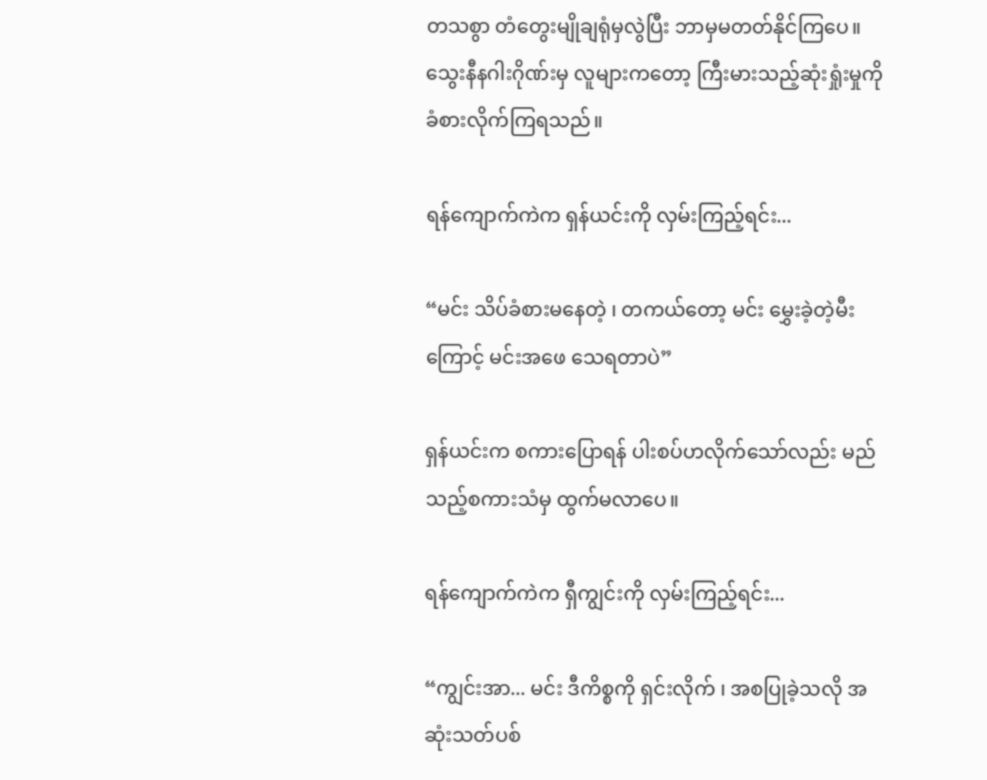တသစွာ တံတွေးမျိုချရုံမှလွဲပြီး ဘာမှမတတ်နိုင်ကြပေ။ သွေးနီနဂါးဂိုဏ်းမှ လူများကတော့ ကြီးမားသည့်ဆုံးရှုံးမှုကို ခံစားလိုက်ကြရသည်။

ရန်ကျောက်ကဲက ရှန်ယင်းကို လှမ်းကြည့်ရင်း...

“မင်း သိပ်ခံစားမနေတဲ့ ၊ တကယ်တော့ မင်း မွှေးခဲ့တဲ့မီးကြောင့် မင်းအဖေ သေရတာပဲ”

ရှန်ယင်းက စကားပြောရန် ပါးစပ်ဟလိုက်သော်လည်း မည်သည့်စကားသံမှ ထွက်မလာပေ။

ရန်ကျောက်ကဲက ရှီကျွင်းကို လှမ်းကြည့်ရင်း...

“ကျွင်းအာ... မင်း ဒီကိစ္စကို ရှင်းလိုက် ၊ အစပြုခဲ့သလို အဆုံးသတ်ပစ်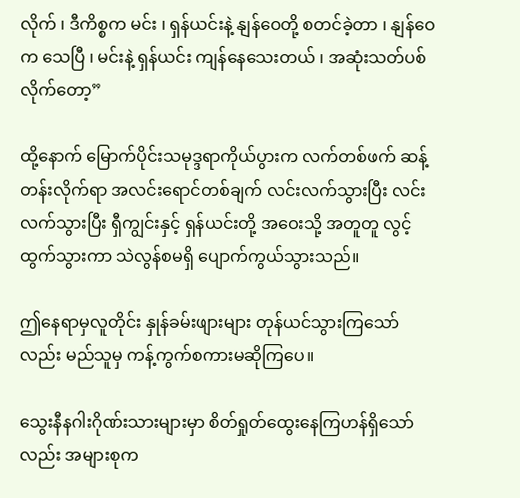လိုက် ၊ ဒီကိစ္စက မင်း ၊ ရှန်ယင်းနဲ့ နျန်ဝေတို့ စတင်ခဲ့တာ ၊ နျန်ဝေက သေပြီ ၊ မင်းနဲ့ ရှန်ယင်း ကျန်နေသေးတယ် ၊ အဆုံးသတ်ပစ်လိုက်တော့”

ထို့နောက် မြောက်ပိုင်းသမုဒ္ဒရာကိုယ်ပွားက လက်တစ်ဖက် ဆန့်တန်းလိုက်ရာ အလင်းရောင်တစ်ချက် လင်းလက်သွားပြီး လင်းလက်သွားပြီး ရှီကျွင်းနှင့် ရှန်ယင်းတို့ အဝေးသို့ အတူတူ လွင့်ထွက်သွားကာ သဲလွန်စမရှိ ပျောက်ကွယ်သွားသည်။

ဤနေရာမှလူတိုင်း နှုန်ခမ်းဖျားများ တုန်ယင်သွားကြသော်လည်း မည်သူမှ ကန့်ကွက်စကားမဆိုကြပေ။

သွေးနီနဂါးဂိုဏ်းသားများမှာ စိတ်ရှုတ်ထွေးနေကြဟန်ရှိသော်လည်း အများစုက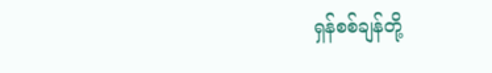ရှန်စစ်ချန်တို့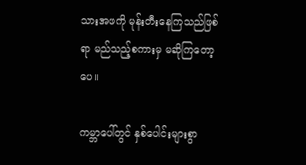သားအဖကို မုန်းတီးနေကြသည်ဖြစ်ရာ မည်သည့်စကားမှ မဆိုကြတော့ပေ။

ကမ္ဘာပေါ်တွင် နှစ်ပေါင်းများစွာ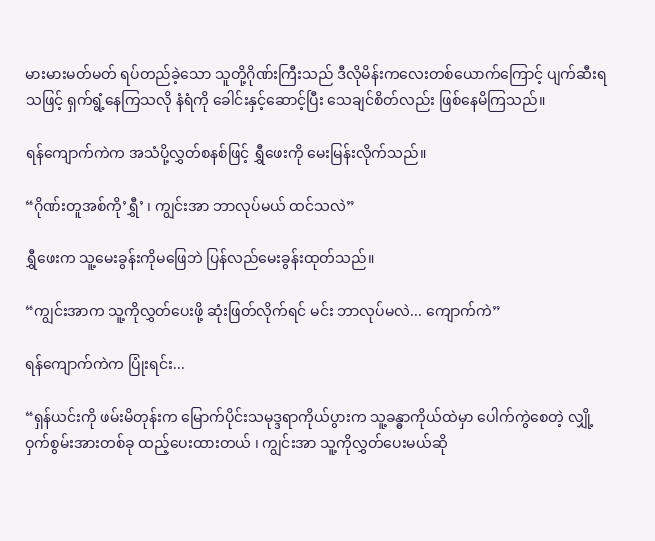မားမားမတ်မတ် ရပ်တည်ခဲ့သော သူတို့ဂိုဏ်းကြီးသည် ဒီလိုမိန်းကလေးတစ်ယောက်ကြောင့် ပျက်ဆီးရသဖြင့် ရှက်ရွံ့နေကြသလို နံရံကို ခေါင်းနှင့်ဆောင့်ပြီး သေချင်စိတ်လည်း ဖြစ်နေမိကြသည်။

ရန်ကျောက်ကဲက အသံပို့လွှတ်စနစ်ဖြင့် ရွှီဖေးကို မေးမြန်းလိုက်သည်။

“ဂိုဏ်းတူအစ်ကို’ရွှီ’ ၊ ကျွင်းအာ ဘာလုပ်မယ် ထင်သလဲ”

ရွှီဖေးက သူ့မေးခွန်းကိုမဖြေဘဲ ပြန်လည်မေးခွန်းထုတ်သည်။

“ကျွင်းအာက သူ့ကိုလွှတ်ပေးဖို့ ဆုံးဖြတ်လိုက်ရင် မင်း ဘာလုပ်မလဲ... ကျောက်ကဲ”

ရန်ကျောက်ကဲက ပြုံးရင်း...

“ရှန်ယင်းကို ဖမ်းမိတုန်းက မြောက်ပိုင်းသမုဒ္ဒရာကိုယ်ပွားက သူ့ခန္ဓာကိုယ်ထဲမှာ ပေါက်ကွဲစေတဲ့ လျှို့ဝှက်စွမ်းအားတစ်ခု ထည့်ပေးထားတယ် ၊ ကျွင်းအာ သူ့ကိုလွှတ်ပေးမယ်ဆို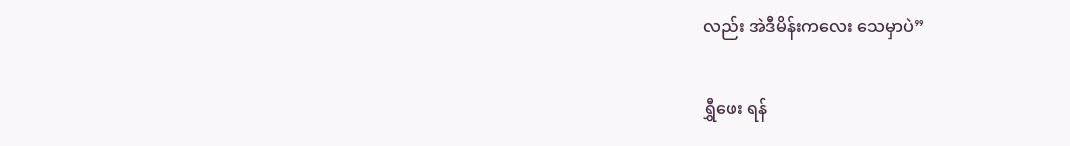လည်း အဲဒီမိန်းကလေး သေမှာပဲ”

ရွှီဖေး ရန်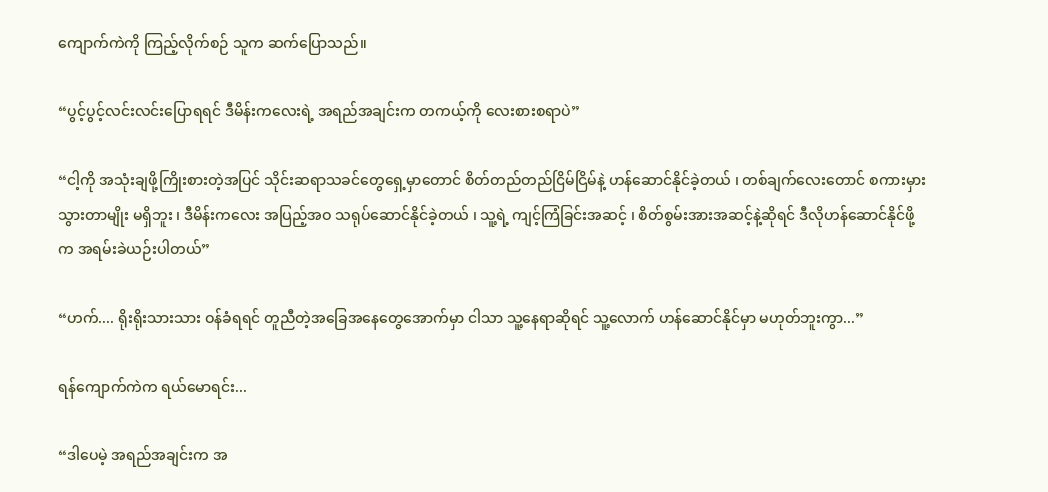ကျောက်ကဲကို ကြည့်လိုက်စဉ် သူက ဆက်ပြောသည်။

“ပွင့်ပွင့်လင်းလင်းပြောရရင် ဒီမိန်းကလေးရဲ့ အရည်အချင်းက တကယ့်ကို လေးစားစရာပဲ”

“ငါ့ကို အသုံးချဖို့ကြိုးစားတဲ့အပြင် သိုင်းဆရာသခင်တွေရှေ့မှာတောင် စိတ်တည်တည်ငြိမ်ငြိမ်နဲ့ ဟန်ဆောင်နိုင်ခဲ့တယ် ၊ တစ်ချက်လေးတောင် စကားမှားသွားတာမျိုး မရှိဘူး ၊ ဒီမိန်းကလေး အပြည့်အဝ သရုပ်ဆောင်နိုင်ခဲ့တယ် ၊ သူ့ရဲ့ ကျင့်ကြံခြင်းအဆင့် ၊ စိတ်စွမ်းအားအဆင့်နဲ့ဆိုရင် ဒီလိုဟန်ဆောင်နိုင်ဖို့က အရမ်းခဲယဉ်းပါတယ်”

“ဟက်.... ရိုးရိုးသားသား ဝန်ခံရရင် တူညီတဲ့အခြေအနေတွေအောက်မှာ ငါသာ သူ့နေရာဆိုရင် သူ့လောက် ဟန်ဆောင်နိုင်မှာ မဟုတ်ဘူးကွာ...”

ရန်ကျောက်ကဲက ရယ်မောရင်း...

“ဒါပေမဲ့ အရည်အချင်းက အ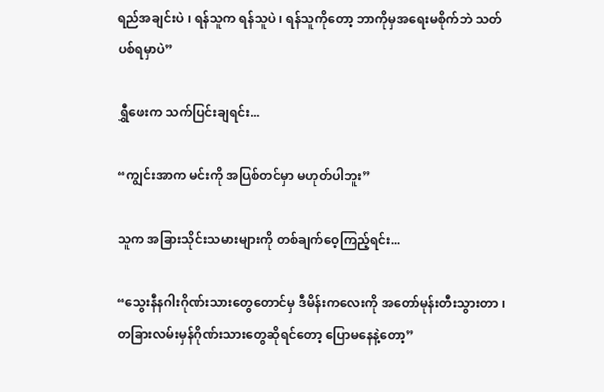ရည်အချင်းပဲ ၊ ရန်သူက ရန်သူပဲ ၊ ရန်သူကိုတော့ ဘာကိုမှအရေးမစိုက်ဘဲ သတ်ပစ်ရမှာပဲ”

ရွှီဖေးက သက်ပြင်းချရင်း...

“ကျွင်းအာက မင်းကို အပြစ်တင်မှာ မဟုတ်ပါဘူး”

သူက အခြားသိုင်းသမားများကို တစ်ချက်ဝေ့ကြည့်ရင်း...

“သွေးနီနဂါးဂိုဏ်းသားတွေတောင်မှ ဒီမိန်းကလေးကို အ‌တော်မုန်းတီးသွားတာ ၊ တခြားလမ်းမှန်ဂိုဏ်းသားတွေဆိုရင်တော့ ပြောမနေနဲ့တော့”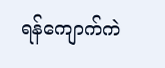ရန်ကျောက်ကဲ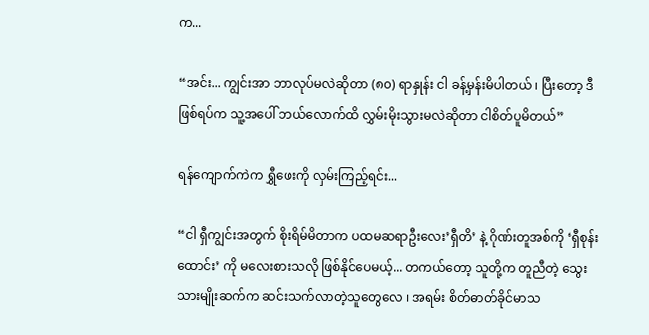က...

“အင်း... ကျွင်းအာ ဘာလုပ်မလဲဆိုတာ (၈၀) ရာနှုန်း ငါ ခန့်မှန်းမိပါတယ် ၊ ပြီးတော့ ဒီဖြစ်ရပ်က သူ့အပေါ် ဘယ်လောက်ထိ လွှမ်းမိုးသွားမလဲဆိုတာ ငါစိတ်ပူမိတယ်”

ရန်ကျောက်ကဲက ရွှီဖေးကို လှမ်းကြည့်ရင်း...

“ငါ ရှီကျွင်းအတွက် စိုးရိမ်မိတာက ပထမဆရာဦးလေး’ရှီတိ’ နဲ့ ဂိုဏ်းတူအစ်ကို ‘ရှီစုန်းထောင်း’ ကို မလေးစားသလို ဖြစ်နိုင်ပေမယ့်... တကယ်တော့ သူတို့က တူညီတဲ့ သွေးသားမျိုးဆက်က ဆင်းသက်လာတဲ့သူတွေလေ ၊ အရမ်း စိတ်ဓာတ်ခိုင်မာသ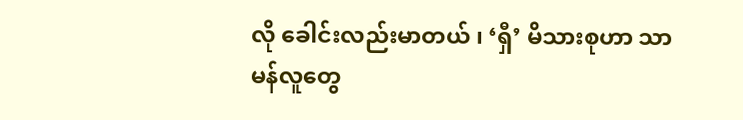လို ခေါင်းလည်းမာတယ် ၊ ‘ရှီ’ မိသားစုဟာ သာမန်လူတွေ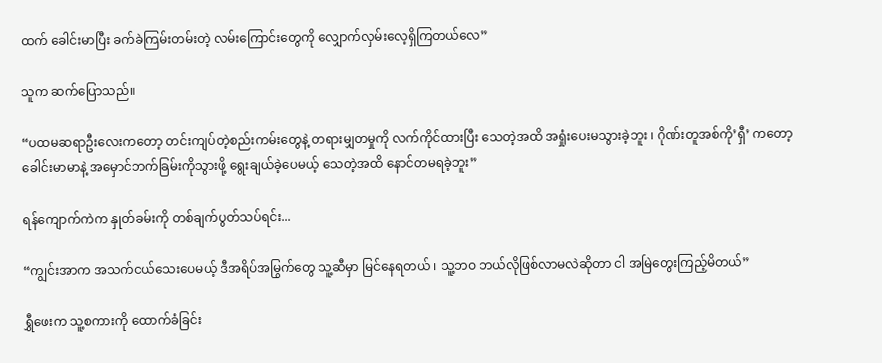ထက် ခေါင်းမာပြီး ခက်ခဲကြမ်းတမ်းတဲ့ လမ်းကြောင်းတွေကို လျှောက်လှမ်းလေ့ရှိကြတယ်လေ”

သူက ဆက်ပြောသည်။

“ပထမဆရာဦးလေးကတော့ တင်းကျပ်တဲ့စည်းကမ်းတွေနဲ့ တရားမျှတမှုကို လက်ကိုင်ထားပြီး သေတဲ့အထိ အရှုံးပေးမသွားခဲ့ဘူး ၊ ဂိုဏ်းတူအစ်ကို’ရှီ’ ကတော့ ခေါင်းမာမာနဲ့ အမှောင်ဘက်ခြမ်းကိုသွားဖို့ ရွေးချယ်ခဲ့ပေမယ့် သေတဲ့အထိ နောင်တမရခဲ့ဘူး”

ရန်ကျောက်ကဲက နှုတ်ခမ်းကို တစ်ချက်ပွတ်သပ်ရင်း...

“ကျွင်းအာက အသက်ငယ်သေးပေမယ့် ဒီအရိပ်အမြွက်တွေ သူ့ဆီမှာ မြင်နေရတယ် ၊ သူ့ဘဝ ဘယ်လိုဖြစ်လာမလဲဆိုတာ ငါ အမြဲတွေးကြည့်မိတယ်”

ရွှီဖေးက သူ့စကားကို ထောက်ခံခြင်း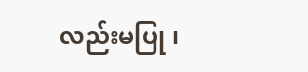လည်းမပြု ၊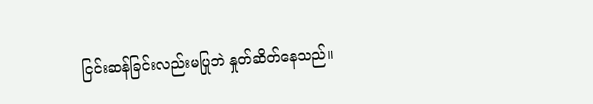ငြင်းဆန်ခြင်းလည်းမပြုဘဲ နှုတ်ဆိတ်နေသည်။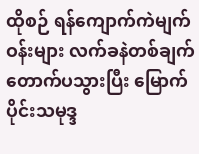ထိုစဉ် ရန်ကျောက်ကဲမျက်ဝန်းများ လက်ခနဲတစ်ချက်တောက်ပသွားပြီး မြောက်ပိုင်းသမုဒ္ဒ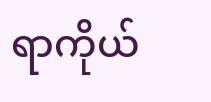ရာကိုယ်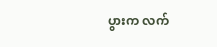ပွားက လက်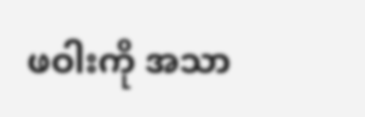ဖဝါးကို အသာ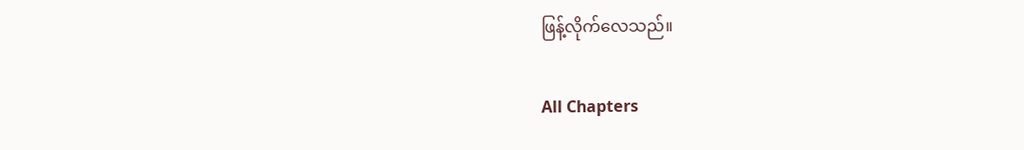ဖြန့်လိုက်လေသည်။

All Chapters